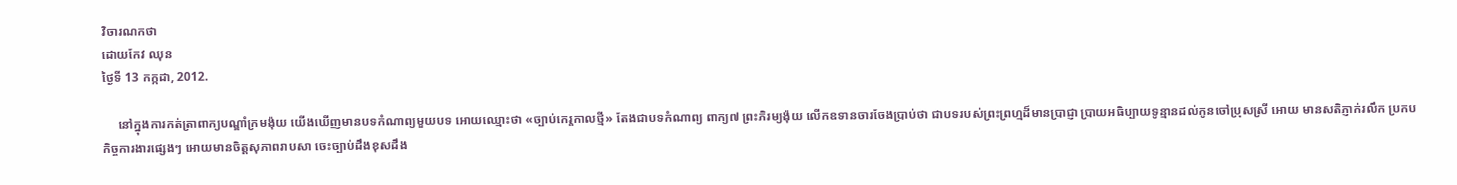វិចារណកថា
ដោយកែវ ឈុន
ថ្ងៃទី 13 កក្កដា, 2012.

     នៅក្នុងការកត់ត្រាពាក្យបណ្ឌាំក្រមង៉ុយ យើងឃើញមានបទកំណាព្យមួយបទ អោយឈ្មោះថា «ច្បាប់កេរ្ដកាលថ្មី» តែងជាបទកំណាព្យ ពាក្យ៧ ព្រះភិរម្យង៉ុយ លើកឧទានចារចែងប្រាប់ថា ជាបទរបស់ព្រះព្រហ្មដ៏មានប្រាជ្ញា ប្រាយអធិប្បាយទូន្មានដល់កូនចៅប្រុសស្រី អោយ មានសតិភ្ញាក់រលឹក ប្រកបកិច្ចការងារផ្សេងៗ អោយមានចិត្ដសុភាពរាបសា ចេះច្បាប់ដឹងខុសដឹង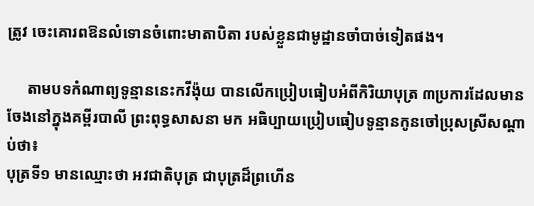ត្រូវ ចេះគោរពឱនលំទោនចំពោះមាតាបិតា របស់ខ្លួនជាមូដ្ឋានចាំបាច់ទៀតផង។

     តាមបទកំណាព្យទូន្មាននេះកវីង៉ុយ បានលើកប្រៀបធៀបអំពីកិរិយាបុត្រ ៣ប្រការដែលមានចែងនៅក្នុងគម្ពីរបាលី ព្រះពុទ្ធសាសនា មក អធិប្បាយប្រៀបធៀបទូន្មានកូនចៅប្រុសស្រីសណ្ដាប់ថា៖
បុត្រទី១ មានឈ្មោះថា អវជាតិបុត្រ ជាបុត្រដ៏ព្រហើន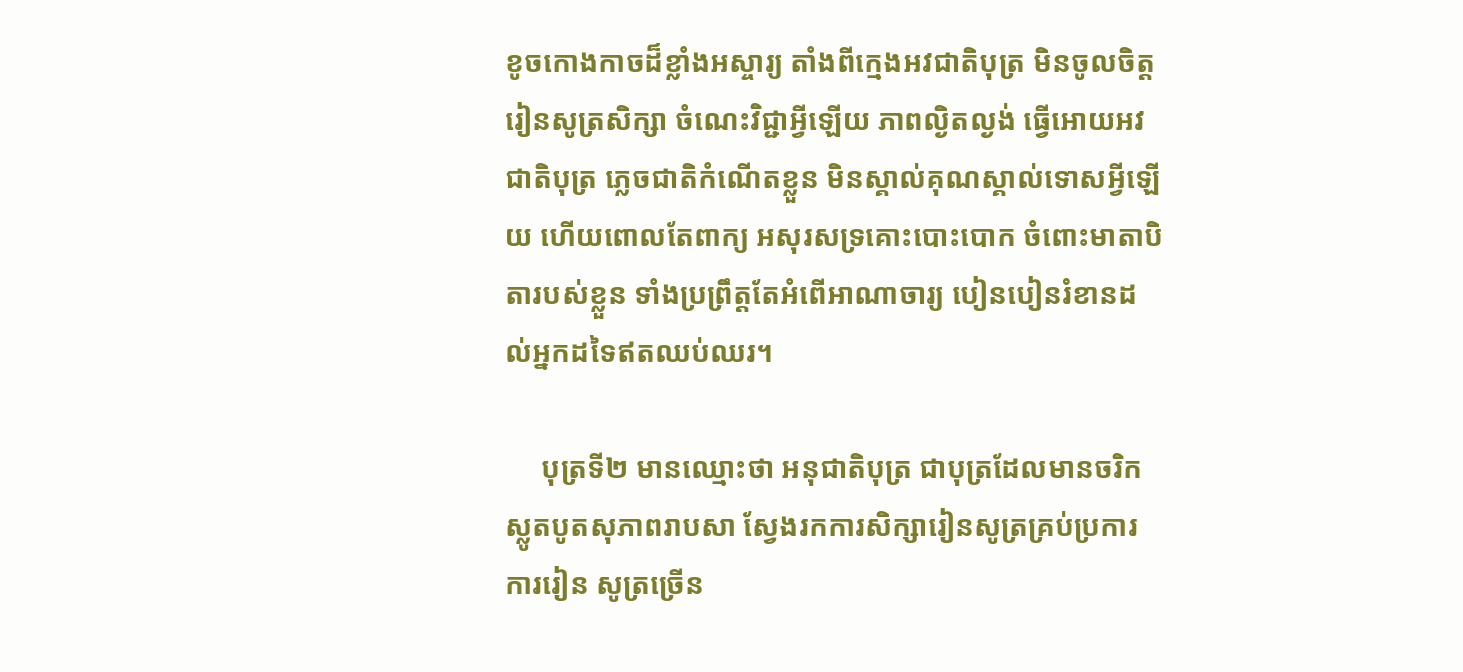ខូចកោងកាចដ៏ខ្លាំងអស្ចារ្យ តាំងពីក្មេងអវជាតិបុត្រ មិនចូលចិត្ដរៀនសូត្រសិក្សា ចំណេះវិជ្ជាអ្វីឡើយ ភាពល្ងិតល្ងង់ ធ្វើអោយអវជាតិបុត្រ ភ្លេចជាតិកំណើតខ្លួន មិនស្គាល់គុណស្គាល់ទោសអ្វីឡើយ ហើយពោលតែពាក្យ អសុរសទ្រគោះបោះបោក ចំពោះមាតាបិតារបស់ខ្លួន ទាំងប្រព្រឹត្ដតែអំពើអាណាចារ្យ បៀនបៀនរំខានដល់អ្នកដទៃឥតឈប់ឈរ។

     បុត្រទី២ មានឈ្មោះថា អនុជាតិបុត្រ ជាបុត្រដែលមានចរិកស្លូតបូតសុភាពរាបសា ស្វែងរកការសិក្សារៀនសូត្រគ្រប់ប្រការ ការរៀន សូត្រច្រើន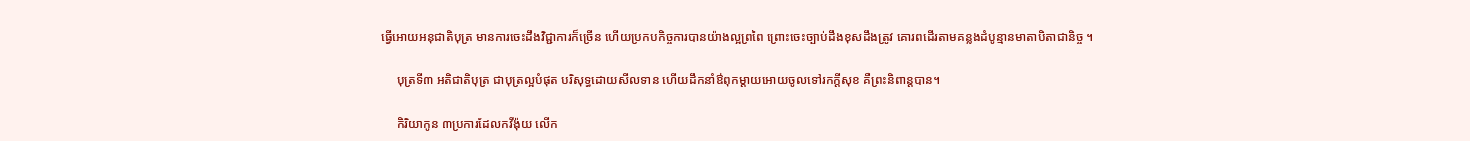ធ្វើអោយអនុជាតិបុត្រ មានការចេះដឹងវិជ្ជាការក៏ច្រើន ហើយប្រកបកិច្ចការបានយ៉ាងល្អព្រពៃ ព្រោះចេះច្បាប់ដឹងខុសដឹងត្រូវ គោរពដើរតាមគន្លងដំបូន្មានមាតាបិតាជានិច្ច ។

     បុត្រទី៣ អតិជាតិបុត្រ ជាបុត្រល្អបំផុត បរិសុទ្ធដោយសីលទាន ហើយដឹកនាំឳពុកម្ដាយអោយចូលទៅរកក្ដីសុខ គឺព្រះនិពាន្ដបាន។

     កិរិយាកូន ៣ប្រការដែលកវីង៉ុយ លើក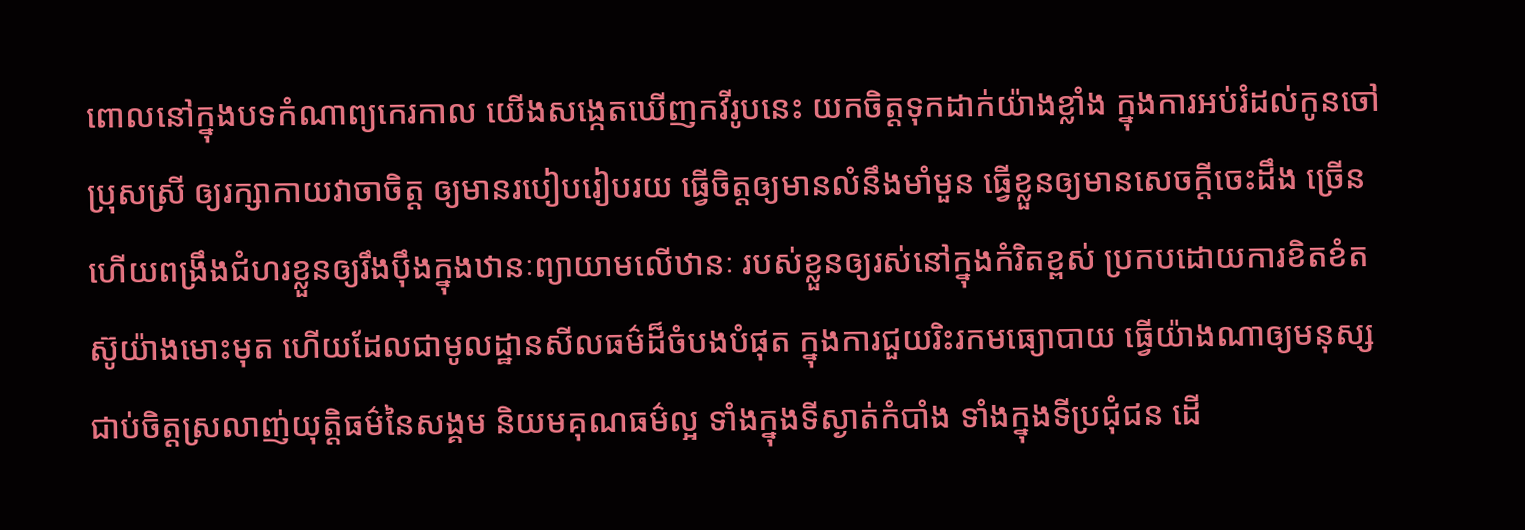ពោលនៅក្នុងបទកំណាព្យកេរកាល យើងសង្កេតឃើញកវីរូបនេះ យកចិត្ដទុកដាក់យ៉ាងខ្លាំង ក្នុងការអប់រំដល់កូនចៅប្រុសស្រី ឲ្យរក្សាកាយវាចាចិត្ដ ឲ្យមានរបៀបរៀបរយ ធ្វើចិត្ដឲ្យមានលំនឹងមាំមួន ធ្វើខ្លួនឲ្យមានសេចក្ដីចេះដឹង ច្រើន ហើយពង្រឹងជំហរខ្លួនឲ្យរឹងប៉ឹងក្នុងឋានៈព្យាយាមលើឋានៈ របស់ខ្លួនឲ្យរស់នៅក្នុងកំរិតខ្ពស់ ប្រកបដោយការខិតខំតស៊ូយ៉ាងមោះមុត ហើយដែលជាមូលដ្ឋានសីលធម៌ដ៏ចំបងបំផុត ក្នុងការជួយរិះរកមធ្យោបាយ ធ្វើយ៉ាងណាឲ្យមនុស្សជាប់ចិត្ដស្រលាញ់យុត្ដិធម៌នៃសង្គម និយមគុណធម៌ល្អ ទាំងក្នុងទីស្ងាត់កំបាំង ទាំងក្នុងទីប្រជុំជន ដើ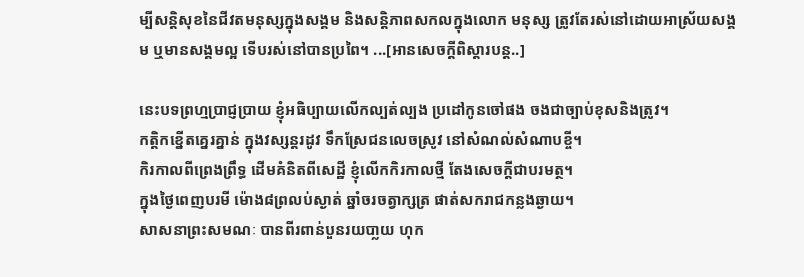ម្បីសន្ដិសុខនៃជីវតមនុស្សក្នុងសង្គម និងសន្ដិភាពសកលក្នុងលោក មនុស្ស ត្រូវតែរស់នៅដោយអាស្រ័យសង្គម ឬមានសង្គមល្អ ទើបរស់នៅបានប្រពៃ។ ...[អានសេចក្ដីពិស្ដារបន្ដ..]

នេះបទព្រហ្មប្រាជ្ញប្រាយ ខ្ញុំអធិប្បាយលើកល្បត់ល្បង ប្រដៅកូនចៅផង ចងជាច្បាប់ខុសនិងត្រូវ។
កត្ដិកខ្នើតគ្នេរគ្នាន់ ក្នុងវស្សន្ដរដូវ ទឹកស្រែជនលេចស្រូវ នៅសំណល់សំណាបខ្ចី។
កិរកាលពីព្រេងព្រឹទ្ធ ដើមគំនិតពីសេដ្ឋី ខ្ញុំលើកកិរកាលថ្មី តែងសេចក្ដីជាបរមត្ថ។
ក្នុងថ្ងៃពេញបរមី ម៉ោង៨ព្រលប់ស្ងាត់ ឆ្នាំចរចត្វាក្សត្រ ផាត់សករាជកន្លងឆ្ងាយ។
សាសនាព្រះសមណៈ បានពីរពាន់បួនរយបា្លយ ហុក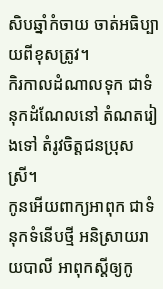សិបឆ្នាំកំចាយ ចាត់អធិប្បាយពីខុសត្រូវ។
កិរកាលដំណាលទុក ជាទំនុកដំណែលនៅ តំណតរៀងទៅ តំរូវចិត្ដជនប្រុសស្រី។
កូនអើយពាក្យអាពុក ជាទំនុកទំនើបថ្មី អនិស្រាយរាយបាលី អាពុកស្ដីឲ្យកូ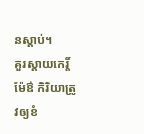នស្ដាប់។
គួរស្ដាយកេរ្ដិ៍ម៉ែឳ កិរិយាត្រូវឲ្យខំ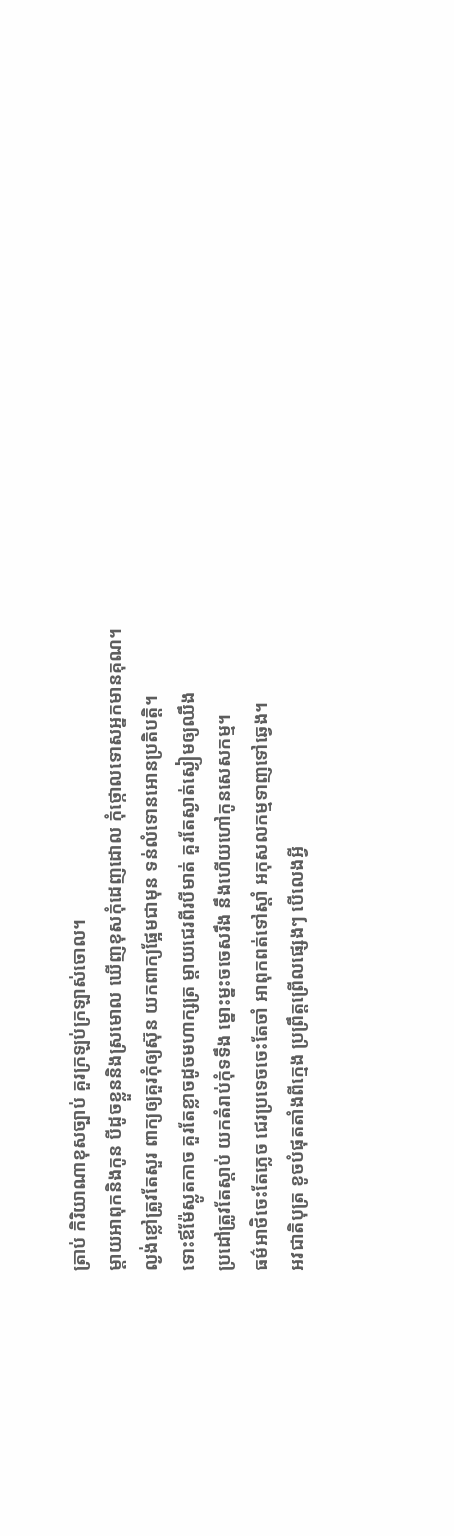ត្រាប់ កិរិយាណាខុសច្បាប់ គួរក្រឡប់ក្រឡាស់ចោល។
ម្ដាយអាពុកនិងកូន បីដូចខ្លួននិងស្រមោល ឃើញខុសកុំដេញដោល កុំថ្កោលទោសអ្នកមានគុណ។
ល្ងង់ខ្លៅត្រូវតែសួរ ពាក្យឲ្យគួរកុំឲ្យស៊ុន យកពាក្យផ្អែមជាមុន ទន់លំទោនអោនប្រតិបត្ដិ។
ទោះឪម៉ែស្លូតកាច គួរតែខ្លាចដូចមហាក្សត្រ ម្ដាយជេរពីរបីមាត់ គួរតែស្ងាត់ស្ងៀមឲ្យឈឹង
ប្រដៅត្រូវតែស្ដាប់ យកតំរាប់កុំទទឹង ម្នោះម្នះចចេសរឹង នឹងហើយហៅកូនសេសកម្ម។
ធម៌អាថិចេះតែភ្លេច ជេរប្រទេចចេះតែចាំ អាពុកពត់ទៅស្ដាំ អកុសលកម្មទាញទៅឆ្វេង។
អវជាតិបុត្រ ខូចបំផុតតាំងពីក្មេង ប្រព្រឹត្ដព្រើលផ្សេងៗ បើលេងអ្វី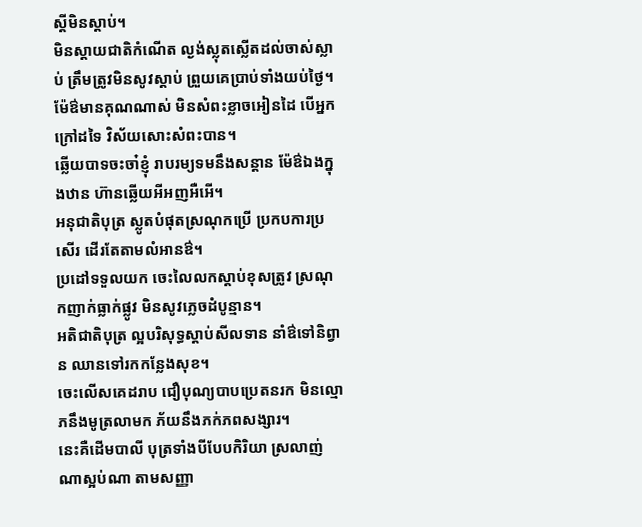ស្ដីមិនស្ដាប់។
មិនស្ដាយជាតិកំណើត ល្ងង់ស្លុតស្លើតដល់ចាស់ស្លាប់ ត្រឹមត្រូវមិនសូវស្ដាប់ ព្រួយគេប្រាប់ទាំងយប់ថ្ងៃ។
ម៉ែឳមានគុណណាស់ មិនសំពះខ្លាចអៀនដៃ បើអ្នកក្រៅដទៃ វិស័យសោះសំពះបាន។
ឆ្លើយបាទចះចា៎ខ្ញុំ រាបរម្យទមនឹងសន្ដាន ម៉ែឳឯងក្នុងឋាន ហ៊ានឆ្លើយអីអញអឺអើ។
អនុជាតិបុត្រ ស្លូតបំផុតស្រណុកប្រើ ប្រកបការប្រសើរ ដើរតែតាមលំអានឳ។
ប្រដៅទទួលយក ចេះលៃលកស្ដាប់ខុសត្រូវ ស្រណុកញាក់ធ្លាក់ផ្លូវ មិនសូវភ្លេចដំបូន្មាន។
អតិជាតិបុត្រ ល្អបរិសុទ្ធស្ដាប់សីលទាន នាំឳទៅនិព្វាន ឈានទៅរកកន្លែងសុខ។
ចេះលើសគេដរាប ជឿបុណ្យបាបប្រេតនរក មិនល្មោភនឹងមូត្រលាមក ភ័យនឹងភក់ភពសង្សារ។
នេះគឺដើមបាលី បុត្រទាំងបីបែបកិរិយា ស្រលាញ់ណាស្អប់ណា តាមសញ្ញា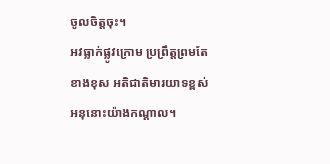ចូលចិត្ដចុះ។
អវធ្លាក់ផ្លូវក្រោម ប្រព្រឹត្ដព្រមតែខាងខុស អតិជាតិមារយាទខ្ពស់ អនុនោះយ៉ាងកណ្ដាល។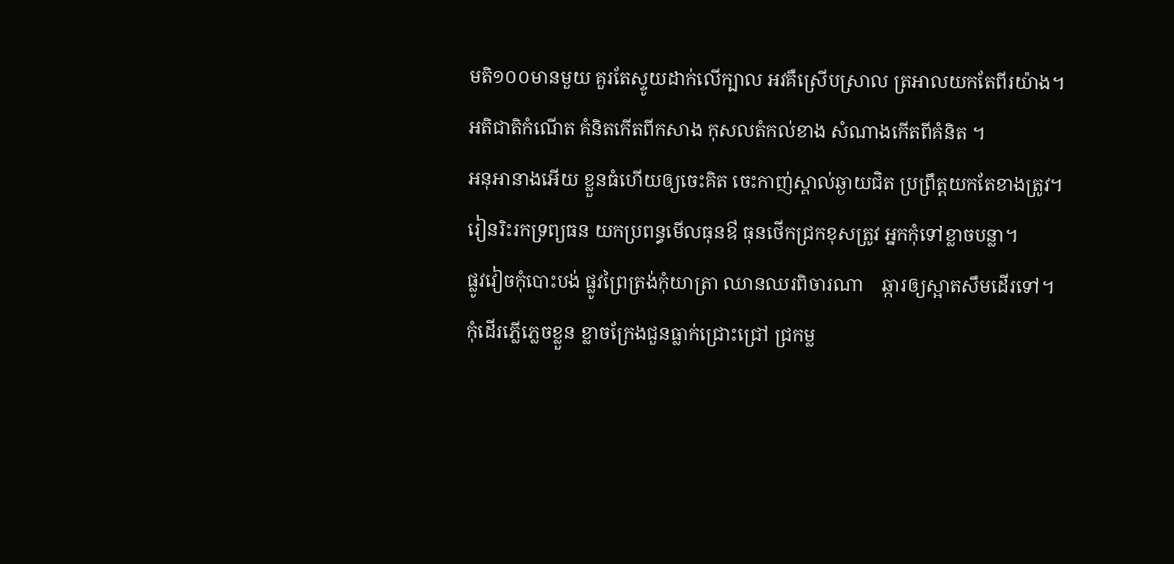មតិ១០០មានមួយ គួរតែស្ទូយដាក់លើក្បាល អវគឺស្រើបស្រាល ត្រអាលយកតែពីរយ៉ាង។
អតិជាតិកំណើត គំនិតកើតពីកសាង កុសលតំកល់ខាង សំណាងកើតពីគំនិត ។
អនុអានាងអើយ ខ្លួនធំហើយឲ្យចេះគិត ចេះកាញ់ស្គាល់ឆ្ងាយជិត ប្រព្រឹត្ដយកតែខាងត្រូវ។
រៀនរិះរកទ្រព្យធន យកប្រពន្ធមើលធុនឳ ធុនថើកជ្រកខុសត្រូវ អ្នកកុំទៅខ្លាចបន្លា។
ផ្លូវវៀចកុំបោះបង់ ផ្លូវព្រៃត្រង់កុំយាត្រា ឈានឈរពិចារណា    ឆ្ការឲ្យស្អាតសឹមដើរទៅ។
កុំដើរភ្លើភ្លេចខ្លួន ខ្លាចក្រែងជួនធ្លាក់ជ្រោះជ្រៅ ជ្រកម្ល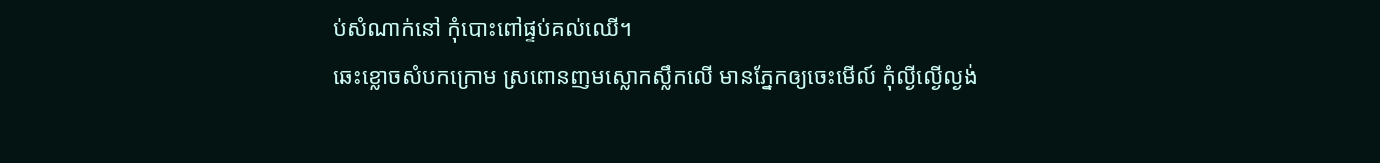ប់សំណាក់នៅ កុំបោះពៅផ្ទប់គល់ឈើ។
ឆេះខ្លោចសំបកក្រោម ស្រពោនញមស្លោកស្លឹកលើ មានភ្នែកឲ្យចេះមើល៍ កុំល្ងីល្ងើល្ងង់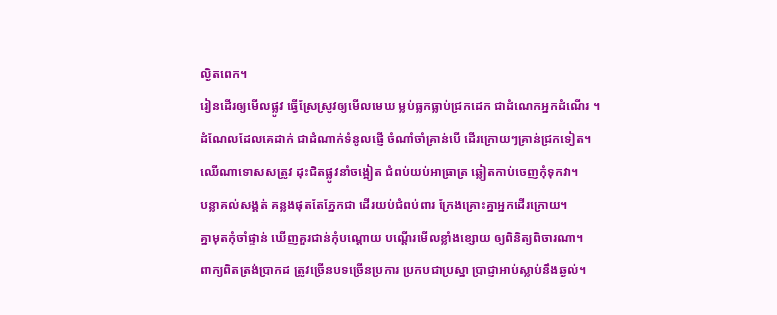ល្ងិតពេក។
រៀនដើរឲ្យមើលផ្លូវ ធ្វើស្រែស្រូវឲ្យមើលមេឃ ម្លប់ធ្លកធ្លាប់ជ្រកដេក ជាដំណេកអ្នកដំណើរ ។
ដំណែលដែលគេដាក់ ជាដំណាក់ទំនូលផ្ញើ ចំណាំចាំគ្រាន់បើ ដើរក្រោយៗគ្រាន់ជ្រកទៀត។
ឈើណាទោសសត្រូវ ដុះជិតផ្លូវនាំចង្អៀត ជំពប់យប់អាធ្រាត្រ ឆ្លៀតកាប់ចេញកុំទុកវា។
បន្លាគល់សង្គត់ គន្លងផុតតែភ្នែកជា ដើរយប់ជំពប់ពារ ក្រែងគ្រោះគ្នាអ្នកដើរក្រោយ។
គ្នាមុតកុំចាំផ្ទាន់ ឃើញគួរជាន់កុំបណ្ដោយ បណ្ដើរមើលខ្លាំងខ្សោយ ឲ្យពិនិត្យពិចារណា។
ពាក្យពិតត្រង់ប្រាកដ ត្រូវច្រើនបទច្រើនប្រការ ប្រកបជាប្រស្នា ប្រាជ្ញាអាប់ស្លាប់នឹងឆ្ងល់។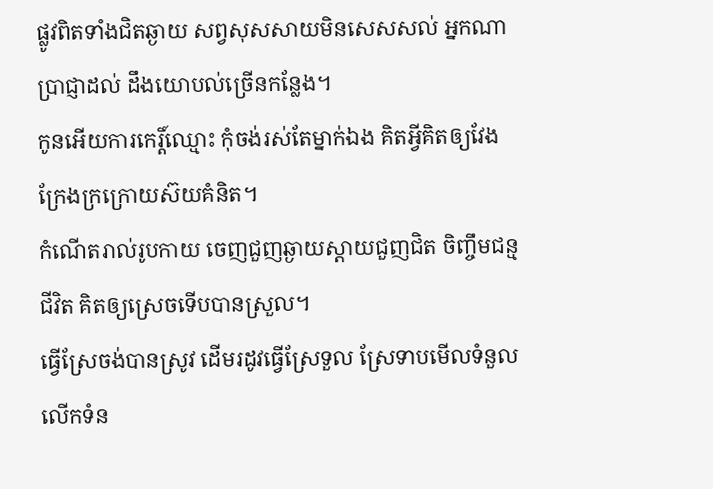ផ្លូវពិតទាំងជិតឆ្ងាយ សព្វសុសសាយមិនសេសសល់ អ្នកណាប្រាជ្ញាដល់ ដឹងយោបល់ច្រើនកន្លែង។
កូនអើយការកេរ្ដិ៍ឈ្មោះ កុំចង់រស់តែម្នាក់ឯង គិតអ្វីគិតឲ្យវែង ក្រែងក្រក្រោយស៊យគំនិត។
កំណើតរាល់រូបកាយ ចេញជួញឆ្ងាយស្ដាយជួញជិត ចិញ្ចឹមជន្មជីវិត គិតឲ្យស្រេចទើបបានស្រួល។
ធ្វើស្រែចង់បានស្រូវ ដើមរដូវធ្វើស្រែទួល ស្រែទាបមើលទំនួល លើកទំន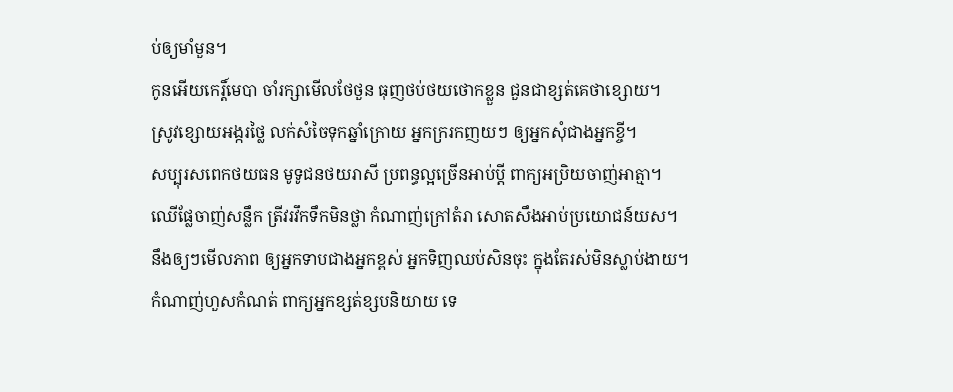ប់ឲ្យមាំមួន។
កូនអើយកេរ្ដិ៍មេបា ចាំរក្សាមើលថែថួន ធុញថប់ថយថោកខ្លួន ជួនជាខ្សត់គេថាខ្សោយ។
ស្រូវខ្សោយអង្ករថ្លៃ លក់សំចៃទុកឆ្នាំក្រោយ អ្នកក្ររកញយៗ ឲ្យអ្នកសុំជាងអ្នកខ្ចី។
សប្បុរសពេកថយធន មូទូជនថយរាសី ប្រពន្ធល្អច្រើនអាប់ប្ដី ពាក្យអប្រិយចាញ់អាត្មា។
ឈើផ្លែចាញ់សន្លឹក ត្រីវរវឹកទឹកមិនថ្លា កំណាញ់ក្រៅតំរា សោតសឹងអាប់ប្រយោជន៍យស។
នឹងឲ្យៗមើលភាព ឲ្យអ្នកទាបជាងអ្នកខ្ពស់ អ្នកទិញឈប់សិនចុះ ក្នុងតែរស់មិនស្លាប់ងាយ។
កំណាញ់ហួសកំណត់ ពាក្យអ្នកខ្សត់ខ្សបនិយាយ ទេ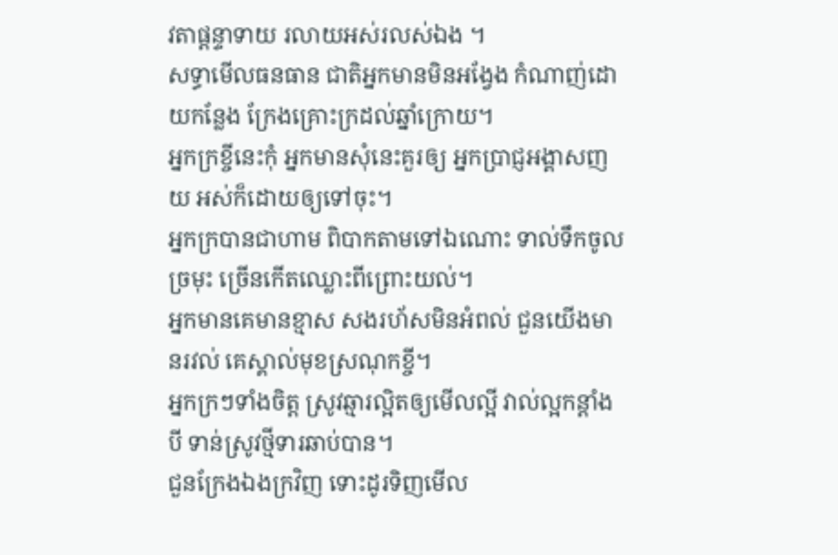វតាផ្ដន្ទាទាយ រលាយអស់រលស់ឯង ។
សទ្ធាមើលធនធាន ជាតិអ្នកមានមិនអង្វែង កំណាញ់ដោយកន្លែង ក្រែងគ្រោះក្រដល់ឆ្នាំក្រោយ។
អ្នកក្រខ្ចីនេះកុំ អ្នកមានសុំនេះគួរឲ្យ អ្នកប្រាជ្ញអង្គាសញយ អស់ក៏ដោយឲ្យទៅចុះ។
អ្នកក្របានជាហាម ពិបាកតាមទៅឯណោះ ទាល់ទឹកចូលច្រមុះ ច្រើនកើតឈ្លោះពីព្រោះយល់។
អ្នកមានគេមានខ្មាស សងរហ័សមិនអំពល់ ជួនយើងមានរវល់ គេស្គាល់មុខស្រណុកខ្ចី។
អ្នកក្រៗទាំងចិត្ដ ស្រូវឆ្មារល្អិតឲ្យមើលល្អី វាល់ល្អកន្ដាំងបី ទាន់ស្រូវថ្មីទារឆាប់បាន។
ជួនក្រែងឯងក្រវិញ ទោះដូរទិញមើល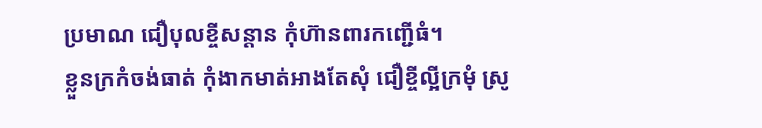ប្រមាណ ជឿបុលខ្ចីសន្ដាន កុំហ៊ានពារកញ្ជើធំ។
ខ្លួនក្រកំចង់ធាត់ កុំងាកមាត់អាងតែសុំ ជឿខ្ចីល្អីក្រមុំ ស្រូ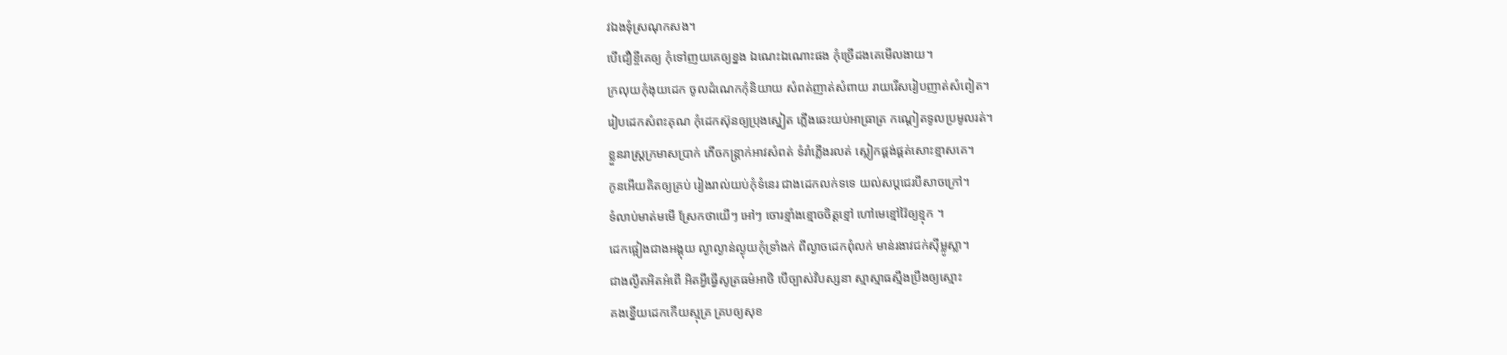វឯងទុំស្រណុកសង។
បើជឿខ្ចីគេឲ្យ កុំទៅញយគេឲ្យខ្នង ឯណេះឯណោះផង កុំច្រើដងគេមើលងាយ។
ក្រលុយកុំងុយដេក ចូលដំណេកកុំនិយាយ សំពត់ញាត់សំពាយ រាយរើសរៀបញាត់សំពៀត។
រៀបដេកសំពះគុណ កុំដេកស៊ុនឲ្យប្រុងស្នៀត ភ្លើងឆេះយប់អាធ្រាត្រ កណ្ដៀតទូលប្រមូលរត់។
ខ្លួនរាស្រ្ដក្រមាសប្រាក់ ភើចកន្រ្ដាក់អាវសំពត់ ទំរាំភ្លើងរលត់ ស្លៀកផ្គង់ផ្គត់សោះខ្មាសគេ។
កូនអើយគិតឲ្យគ្រប់ រៀងរាល់យប់កុំទំនេរ ជាងដេកលក់ទទេ យល់សប្ដជេរបីសាចក្រៅ។
ទំលាប់មាត់មមើ ស្រែកថាយើៗ អៅៗ ចោរខ្មាំងខ្មោចចិត្ដខ្មៅ ហៅមេខ្មៅវ៉ៃឲ្យខ្មុក ។
ដេកផ្អៀងជាងអង្គុយ ល្ងាល្ងាន់ល្ងុយកុំទ្រាំងក់ ពីល្ងាចដេកពុំលក់ មាន់រងាវជក់ស៊ីម្លូស្លា។
ជាងល្ងឹតអិតអំពើ អិតអ្វីធ្វើសូត្រធម៌អាថិ បើច្បាស់វិបស្សនា ស្មាស្មាធស្មឹងប្រឹងឲ្យស្មោះ
គងខ្នើយដេកកើយស្មុគ្រ គ្របឲ្យសុខ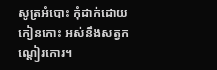សូត្រអំបោះ កុំដាក់ដោយកៀនកោះ អស់នឹងសត្វកណ្ដៀរកោរ។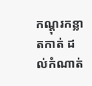កណ្ដុរកន្លាតកាត់ ដល់កំណាត់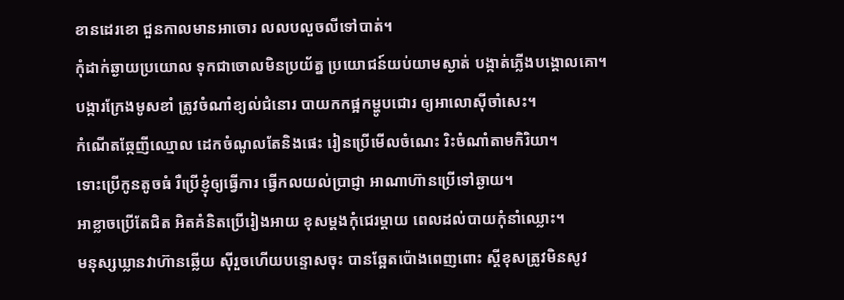ខានដេរខោ ជួនកាលមានអាចោរ លលបលួចលីទៅបាត់។
កុំដាក់ឆ្ងាយប្រយោល ទុកជាចោលមិនប្រយ័ត្ន ប្រយោជន៍យប់យាមស្ងាត់ បង្កាត់ភ្លើងបង្គោលគោ។
បង្ការក្រែងមូសខាំ ត្រូវចំណាំខ្យល់ជំនោរ បាយកកផ្អកម្ហូបជោរ ឲ្យអាលោស៊ីចាំសេះ។
កំណើតឆ្កែញីឈ្មោល ដេកចំណូលតែនិងផេះ រៀនប្រើមើលចំណេះ រិះចំណាំតាមកិរិយា។
ទោះប្រើកូនតូចធំ រឺប្រើខ្ញុំឲ្យធ្វើការ ធ្វើកលយល់ប្រាជ្ញា អាណាហ៊ានប្រើទៅឆ្ងាយ។
អាខ្លាចប្រើតែជិត អិតគំនិតប្រើរៀងអាយ ខុសម្ដងកុំជេរម្ដាយ ពេលដល់បាយកុំនាំឈ្លោះ។
មនុស្សឃ្លានវាហ៊ានឆ្លើយ ស៊ីរួចហើយបន្ទោសចុះ បានឆ្អែតប៉ោងពេញពោះ ស្ដីខុសត្រូវមិនសូវ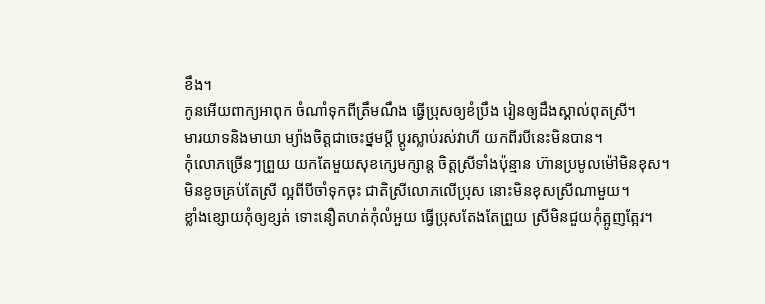ខឹង។
កូនអើយពាក្យអាពុក ចំណាំទុកពីត្រឹមណឹង ធ្វើប្រុសឲ្យខំប្រឹង រៀនឲ្យដឹងស្គាល់ពុតស្រី។
មារយាទនិងមាយា ម្យ៉ាងចិត្ដជាចេះថ្នមប្ដី ប្ដូរស្លាប់រស់វាហី យកពីរបីនេះមិនបាន។
កុំលោភច្រើនៗព្រួយ យកតែមួយសុខក្សេមក្សាន្ដ ចិត្ដស្រីទាំងប៉ុន្មាន ហ៊ានប្រមូលម៉ៅមិនខុស។
មិនខូចគ្រប់តែស្រី ល្អពីបីចាំទុកចុះ ជាតិស្រីលោភលើប្រុស នោះមិនខុសស្រីណាមួយ។
ខ្លាំងខ្សោយកុំឲ្យខ្សត់ ទោះនឿតហត់កុំលំអួយ ធ្វើប្រុសតែងតែព្រួយ ស្រីមិនជួយកុំត្អូញត្អែរ។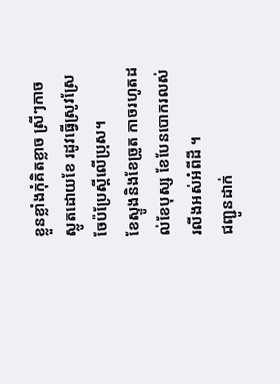ខ្លួនខ្លាំងកុំគិតខ្លាច ស្រីៗកាចស្លូតដោយខែ រដូវធ្វើស្រូវស្រែ ចែប៉ប្រែស្ដីលើប្រុស។
ខែស្ទូងនិងខែច្រូត កាចរហូតដល់ខែបុស្ស ខែបែនបោករលស់ រលីងអស់អំពីដី ។
ជញ្ជូនដាក់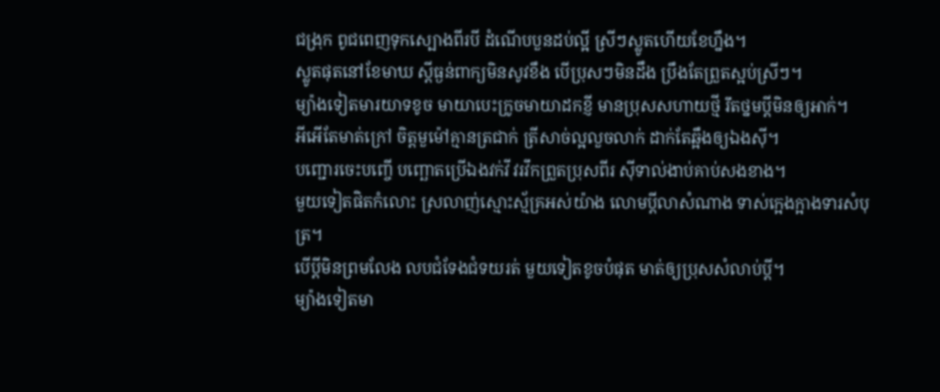ជង្រុក ពូជពេញទុកស្បោងពីរបី ដំណើបបួនដប់ល្អី ស្រីៗស្លូតហើយខែហ្នឹង។
ស្លូតផុតនៅខែមាឃ ស្ដីធ្ងន់ពាក្យមិនសូវខឹង បើប្រុសៗមិនដឹង ប្រឹងតែព្រួតស្អប់ស្រីៗ។
ម្យ៉ាងទៀតមារយាទខូច មាយាបេះក្រូចមាយាដកខ្ញី មានប្រុសសហាយថ្មី រឹតថ្នមប្ដីមិនឲ្យអាក់។
អីអើតែមាត់ក្រៅ ចិត្ដមួម៉ៅគ្មានត្រជាក់ ត្រីសាច់ល្អលួចលាក់ ដាក់តែឆ្អឹងឲ្យឯងស៊ី។
បញ្ជោរចេះបញ្ចើ បញ្ឆោតប្រើឯងវក់វី វរវឹកព្រួតប្រុសពីរ ស៊ីទាល់ងាប់គាប់សងខាង។
មួយទៀតផិតកំលោះ ស្រលាញ់ស្មោះស្ម័គ្រអស់យ៉ាង លោមប្ដីលាសំណាង ទាស់ក្អេងក្អាងទារសំបុត្រ។
បើប្ដីមិនព្រមលែង លបជំទែងជំទយរត់ មួយទៀតខូចបំផុត មាត់ឲ្យប្រុសសំលាប់ប្ដី។
ម្យ៉ាងទៀតមា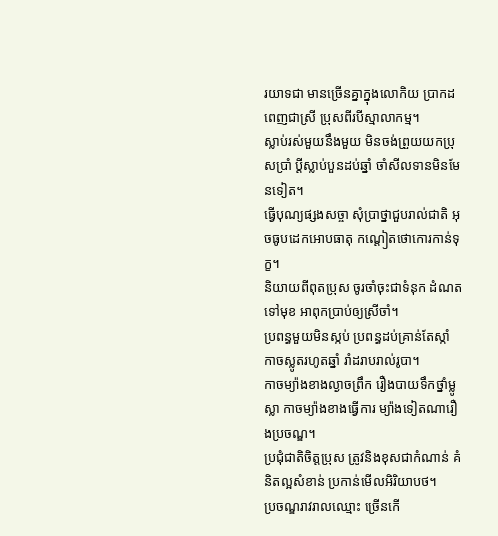រយាទជា មានច្រើនគ្នាក្នុងលោកិយ ប្រាកដពេញជាស្រី ប្រុសពីរបីស្មាលាកម្ម។
ស្លាប់រស់មួយនឹងមួយ មិនចង់ព្រួយយកប្រុសប្រាំ ប្ដីស្លាប់បួនដប់ឆ្នាំ ចាំសីលទានមិនមែនទៀត។
ធ្វើបុណ្យផ្សងសច្ចា សុំប្រាថ្នាជួបរាល់ជាតិ អុចធូបដេកអោបធាតុ កណ្ដៀតថោកោរកាន់ទុក្ខ។
និយាយពីពុតប្រុស ចូរចាំចុះជាទំនុក ដំណតទៅមុខ អាពុកប្រាប់ឲ្យស្រីចាំ។
ប្រពន្ធមួយមិនស្កប់ ប្រពន្ធដប់គ្រាន់តែស្កាំ កាចស្លូតរហូតឆ្នាំ រាំដរាបរាល់រូបា។
កាចម្យ៉ាងខាងល្ងាចព្រឹក រឿងបាយទឹកថ្នាំម្លូស្លា កាចម្យ៉ាងខាងធ្វើការ ម្យ៉ាងទៀតណារឿងប្រចណ្ឌ។
ប្រជុំជាតិចិត្ដប្រុស ត្រូវនិងខុសជាកំណាន់ គំនិតល្អសំខាន់ ប្រកាន់មើលអិរិយាបថ។
ប្រចណ្ឌរាវរាលឈ្មោះ ច្រើនកើ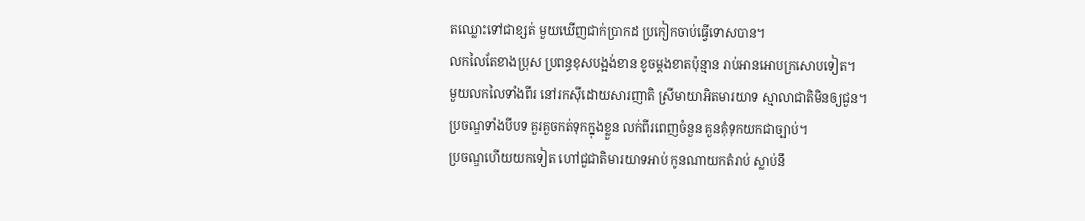តឈ្លោះទៅជាខ្សត់ មួយឃើញជាក់ប្រាកដ ប្រកៀកចាប់ធ្វើទោសបាន។
លកលៃតែខាងប្រុស ប្រពន្ធខុសបង្អង់ខាន ខូចម្ដងខាតប៉ុន្មាន រាប់អានអោបក្រសោបទៀត។
មួយលកលៃទាំងពីរ នៅរកស៊ីដោយសារញាតិ ស្រីមាយាអិតមារយាទ ស្មាលាជាតិមិនឲ្យជួន។
ប្រចណ្ឌទាំងបីបទ គួរគួចកត់ទុកក្នុងខ្លួន លក់ពីរពេញចំនួន គួនគុំទុកយកជាច្បាប់។
ប្រចណ្ឌហើយយកទៀត ហៅជួជាតិមារយាទអាប់ កូនណាយកតំរាប់ ស្លាប់នឹ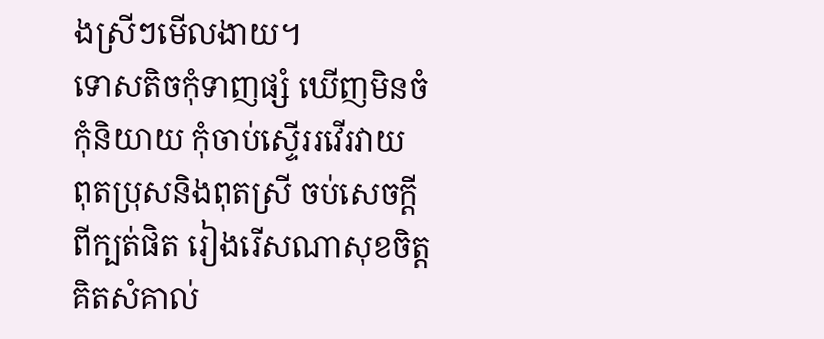ងស្រីៗមើលងាយ។
ទោសតិចកុំទាញផ្សំ ឃើញមិនចំកុំនិយាយ កុំចាប់ស្ទើររវើរវាយ
ពុតប្រុសនិងពុតស្រី ចប់សេចក្ដីពីក្បត់ផិត រៀងរើសណាសុខចិត្ដ គិតសំគាល់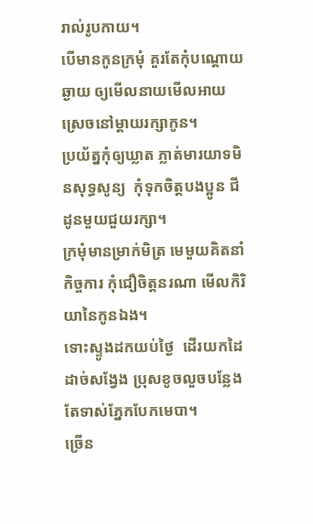រាល់រូបកាយ។
បើមានកូនក្រមុំ គួរតែកុំបណ្ដោយឆ្ងាយ ឲ្យមើលនាយមើលអាយ ស្រេចនៅម្ដាយរក្សាកូន។
ប្រយ័ត្នកុំឲ្យឃ្លាត ភ្លាត់មារយាទមិនសុទ្ធសូន្យ  កុំទុកចិត្ដបងប្អូន ជីដូនមួយជួយរក្សា។
ក្រមុំមានម្រាក់មិត្រ មេមួយគិតនាំកិច្ចការ កុំជឿចិត្ដនរណា មើលកិរិយានៃកូនឯង។
ទោះស្ទូងដកយប់ថ្ងៃ  ដើរយកដៃដាច់សង្វែង ប្រុសខូចលួចបន្លែង តែទាស់ភ្នែកបែកមេបា។
ច្រើន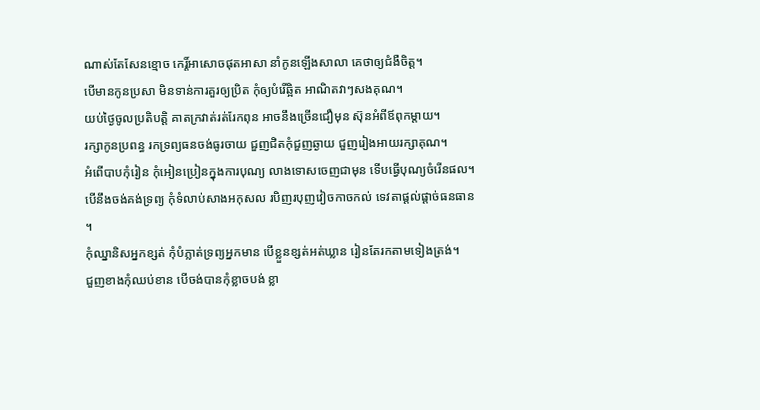ណាស់តែសែនខ្មោច កេរ្ដិ៍អាសោចផុតអាសា នាំកូនឡើងសាលា គេថាឲ្យជំងឺចិត្ដ។
បើមានកូនប្រសា មិនទាន់ការគួរឲ្យប្រិត កុំឲ្យបំរើឆ្អិត អាណិតវាៗសងគុណ។
យប់ថ្ងៃចូលប្រតិបត្ដិ គាតក្រវាត់រត់រែកពុន អាចនឹងច្រើនជឿមុន ស៊ុនអំពីឪពុកម្ដាយ។
រក្សាកូនប្រពន្ធ រកទ្រព្យធនចង់ធូរចាយ ជួញជិតកុំជួញឆ្ងាយ ជួញរៀងអាយរក្សាគុណ។
អំពើបាបកុំរៀន កុំអៀនប្រៀនក្នុងការបុណ្យ លាងទោសចេញជាមុន ទើបធ្វើបុណ្យចំរើនផល។
បើនឹងចង់គង់ទ្រព្យ កុំទំលាប់សាងអកុសល របិញរបុញវៀចកាចកល់ ទេវតាផ្ដល់ផ្ដាច់ធនធាន ។
កុំឈ្នានិសអ្នកខ្សត់ កុំបំភ្លាត់ទ្រព្យអ្នកមាន បើខ្លួនខ្សត់អត់ឃ្លាន រៀនតែរកតាមទៀងត្រង់។
ជួញខាងកុំឈប់ខាន បើចង់បានកុំខ្លាចបង់ ខ្លា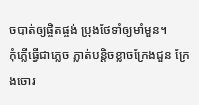ចបាត់ឲ្យផ្ចិតផ្ចង់ ប្រុងថែទាំឲ្យមាំមួន។
កុំភ្លើធ្វើជាភ្លេច ភ្លាត់បន្ដិចខ្លាចក្រែងជួន ក្រែងចោរ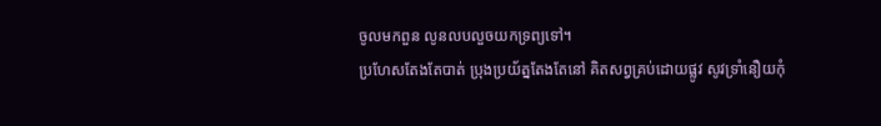ចូលមកពួន លូនលបលួចយកទ្រព្យទៅ។
ប្រហែសតែងតែបាត់ ប្រុងប្រយ័ត្នតែងតែនៅ គិតសព្វគ្រប់ដោយផ្លូវ សូវទ្រាំនឿយកុំ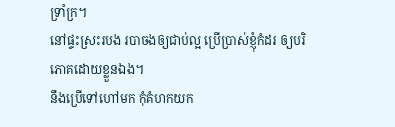ទ្រាំក្រ។
នៅផ្ទះស្រះរបង របាចងឲ្យជាប់ល្អ ប្រើប្រាស់ខ្ញុំកំដរ ឲ្យបរិភោគដោយខ្លួនឯង។
នឹងប្រើទៅហៅមក កុំគំហកយក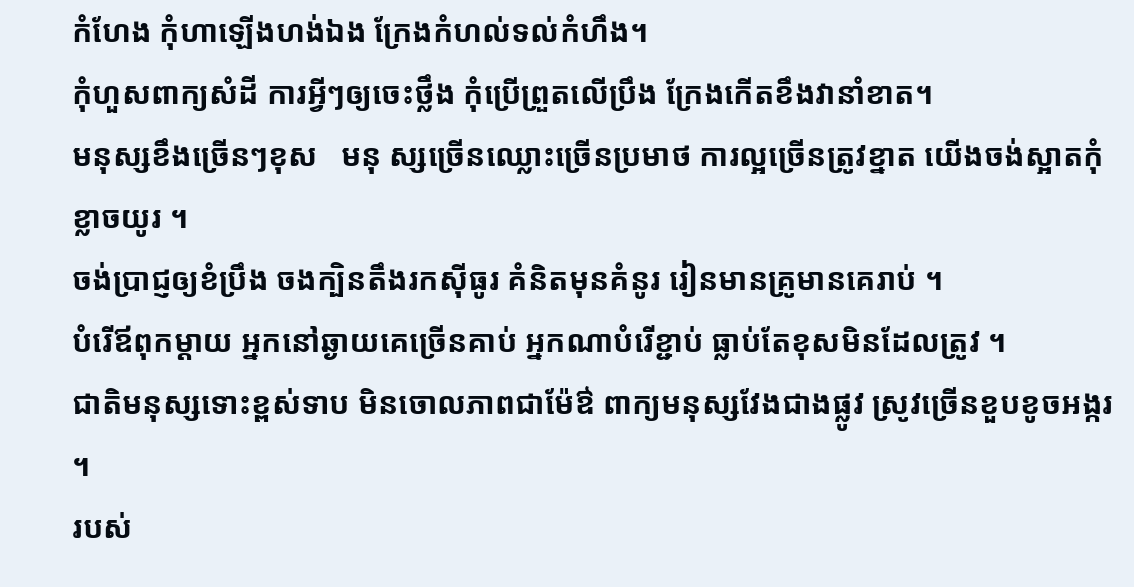កំហែង កុំហាឡើងហង់ឯង ក្រែងកំហល់ទល់កំហឹង។
កុំហួសពាក្យសំដី ការអ្វីៗឲ្យចេះថ្លឹង កុំប្រើព្រួតលើប្រឹង ក្រែងកើតខឹងវានាំខាត។
មនុស្សខឹងច្រើនៗខុស   មនុ ស្សច្រើនឈ្លោះច្រើនប្រមាថ ការល្អច្រើនត្រូវខ្នាត យើងចង់ស្អាតកុំខ្លាចយូរ ។
ចង់ប្រាជ្ញឲ្យខំប្រឹង ចងក្បិនតឹងរកស៊ីធូរ គំនិតមុនគំនូរ រៀនមានគ្រូមានគេរាប់ ។
បំរើឪពុកម្ដាយ អ្នកនៅឆ្ងាយគេច្រើនគាប់ អ្នកណាបំរើខ្ជាប់ ធ្លាប់តែខុសមិនដែលត្រូវ ។
ជាតិមនុស្សទោះខ្ពស់ទាប មិនចោលភាពជាម៉ែឳ ពាក្យមនុស្សវែងជាងផ្លូវ ស្រូវច្រើនខួបខូចអង្ករ ។
របស់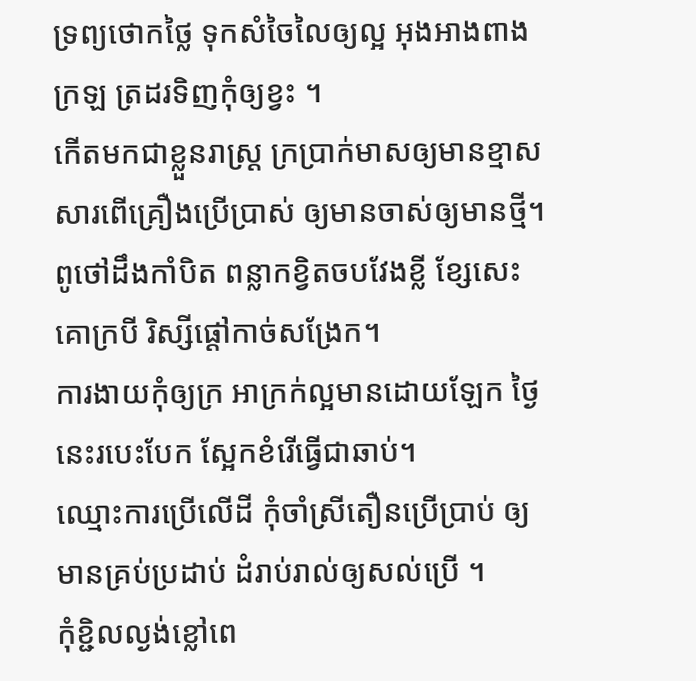ទ្រព្យថោកថ្លៃ ទុកសំចៃលៃឲ្យល្អ អុងអាងពាងក្រឡ ត្រដរទិញកុំឲ្យខ្វះ ។
កើតមកជាខ្លួនរាស្រ្ដ ក្រប្រាក់មាសឲ្យមានខ្មាស សារពើគ្រឿងប្រើប្រាស់ ឲ្យមានចាស់ឲ្យមានថ្មី។
ពូថៅដឹងកាំបិត ពន្លាកខ្វិតចបវែងខ្លី ខ្សែសេះគោក្របី រិស្សីផ្ដៅកាច់សង្រែក។
ការងាយកុំឲ្យក្រ អាក្រក់ល្អមានដោយឡែក ថ្ងៃនេះរបេះបែក ស្អែកខំរើធ្វើជាឆាប់។
ឈ្មោះការប្រើលើដី កុំចាំស្រីតឿនប្រើប្រាប់ ឲ្យមានគ្រប់ប្រដាប់ ដំរាប់រាល់ឲ្យសល់ប្រើ ។
កុំខ្ជិលល្ងង់ខ្លៅពេ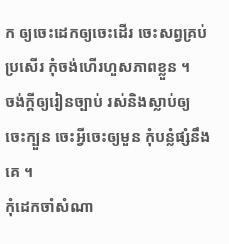ក ឲ្យចេះដេកឲ្យចេះដើរ ចេះសព្វគ្រប់ប្រសើរ កុំចង់ហើរហួសភាពខ្លួន ។
ចង់ក្ដីឲ្យរៀនច្បាប់ រស់និងស្លាប់ឲ្យចេះក្បួន ចេះអ្វីចេះឲ្យមួន កុំបន្លំផ្សំនឹងគេ ។
កុំដេកចាំសំណា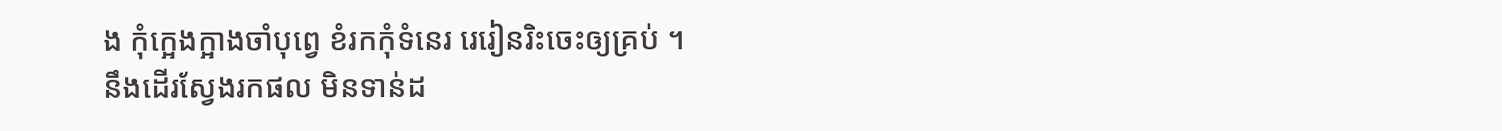ង កុំក្អេងក្អាងចាំបុព្វេ ខំរកកុំទំនេរ រេរៀនរិះចេះឲ្យគ្រប់ ។
នឹងដើរស្វែងរកផល មិនទាន់ដ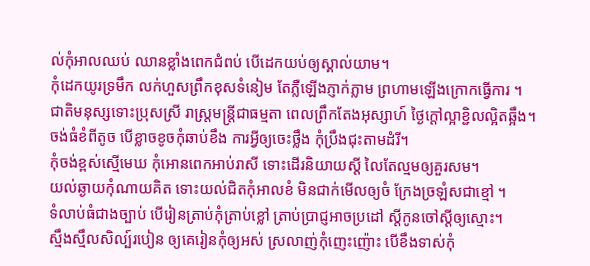ល់កុំអាលឈប់ ឈានខ្លាំងពេកជំពប់ បើដេកយប់ឲ្យស្គាល់យាម។
កុំដេកយូរទ្រមឹក លក់ហួសព្រឹកខុសទំនៀម តែភ្លឺឡើងភ្ញាក់ភ្លាម ព្រហាមឡើងក្រោកធ្វើការ ។
ជាតិមនុស្សទោះប្រុសស្រី រាស្រ្ដមន្រ្ដីជាធម្មតា ពេលព្រឹកតែងអុស្សាហ៍ ថ្ងៃក្ដៅល្អាខ្ជិលល្អិតឆ្អឹង។
ចង់ធំខំពីតូច បើខ្លាចខូចកុំឆាប់ខឹង ការអ្វីឲ្យចេះថ្លឹង កុំប្រឹងជុះតាមដំរី។
កុំចង់ខ្ពស់ស្មើមេឃ កុំអោនពេកអាប់រាសី ទោះដើរនិយាយស្ដី លៃតែល្មមឲ្យគួរសម។
យល់ឆ្ងាយកុំណាយគិត ទោះយល់ជិតកុំអាលខំ មិនជាក់មើលឲ្យចំ ក្រែងច្រឡំសជាខ្មៅ ។
ទំលាប់ធំជាងច្បាប់ បើរៀនត្រាប់កុំត្រាប់ខ្លៅ ត្រាប់ប្រាជ្ញអាចប្រដៅ ស្ដីកូនចៅស្ដីឲ្យស្មោះ។
ស្មឹងស្មឹលសិល្ប៍របៀន ឲ្យគេរៀនកុំឲ្យអស់ ស្រលាញ់កុំញេះញ៉ោះ បើខឹងទាស់កុំ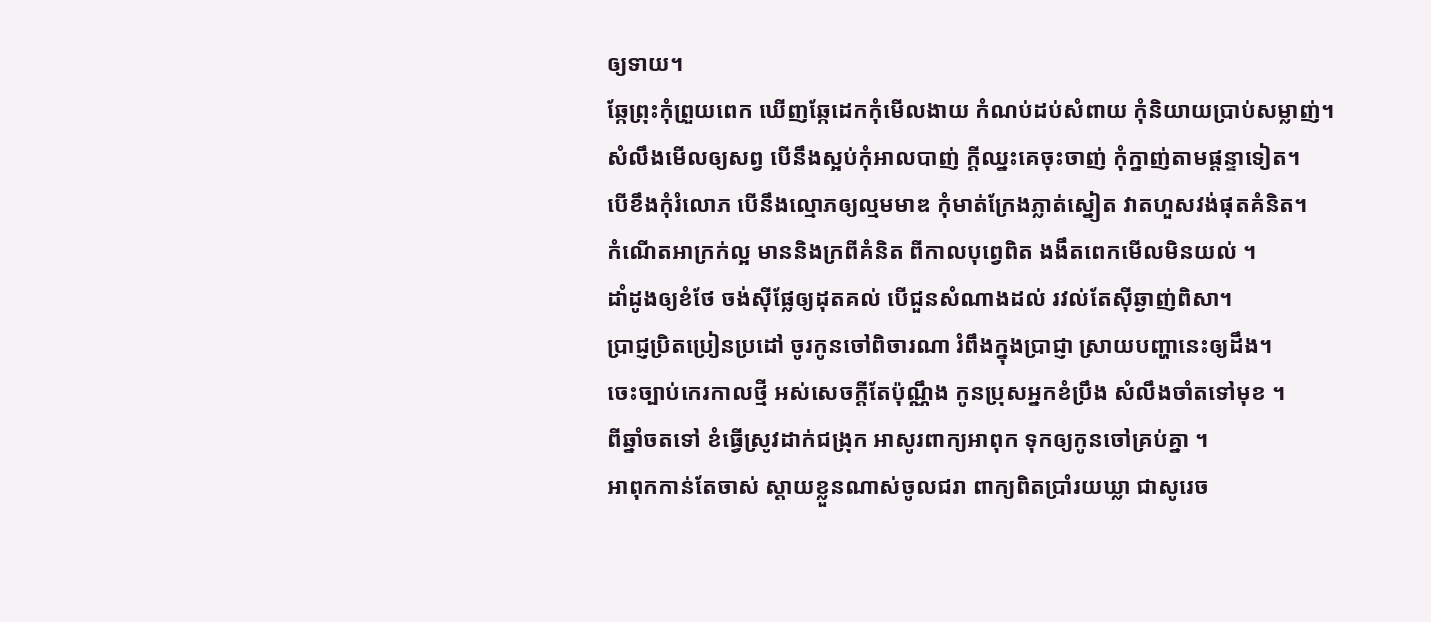ឲ្យទាយ។
ឆ្កែព្រុះកុំព្រួយពេក ឃើញឆ្កែដេកកុំមើលងាយ កំណប់ដប់សំពាយ កុំនិយាយប្រាប់សម្លាញ់។
សំលឹងមើលឲ្យសព្វ បើនឹងស្អប់កុំអាលបាញ់ ក្ដីឈ្នះគេចុះចាញ់ កុំក្នាញ់តាមផ្ដន្ទាទៀត។
បើខឹងកុំរំលោភ បើនឹងល្មោភឲ្យល្មមមាឌ កុំមាត់ក្រែងភ្លាត់ស្នៀត វាតហួសវង់ផុតគំនិត។
កំណើតអាក្រក់ល្អ មាននិងក្រពីគំនិត ពីកាលបុព្វេពិត ងងឹតពេកមើលមិនយល់ ។
ដាំដូងឲ្យខំថែ ចង់ស៊ីផ្លែឲ្យដុតគល់ បើជួនសំណាងដល់ រវល់តែស៊ីឆ្ងាញ់ពិសា។
ប្រាជ្ញប្រិតប្រៀនប្រដៅ ចូរកូនចៅពិចារណា រំពឹងក្នុងប្រាជ្ញា ស្រាយបញ្ហានេះឲ្យដឹង។
ចេះច្បាប់កេរកាលថ្មី អស់សេចក្ដីតែប៉ុណ្ណឹង កូនប្រុសអ្នកខំប្រឹង សំលឹងចាំតទៅមុខ ។
ពីឆ្នាំចតទៅ ខំធ្វើស្រូវដាក់ជង្រុក អាសូរពាក្យអាពុក ទុកឲ្យកូនចៅគ្រប់គ្នា ។
អាពុកកាន់តែចាស់ ស្ដាយខ្លួនណាស់ចូលជរា ពាក្យពិតប្រាំរយឃ្លា ជាសូរេច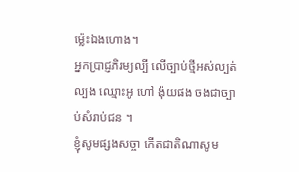ម្ល៉េះឯងហោង។
អ្នកប្រាជ្ញភិរម្យល្បី លើច្បាប់ថ្មីអស់ល្បត់ល្បង ឈ្មោះអូ ហៅ ង៉ុយផង ចងជាច្បាប់សំរាប់ជន ។
ខ្ញុំសូមផ្សងសច្ចា កើតជាតិណាសូម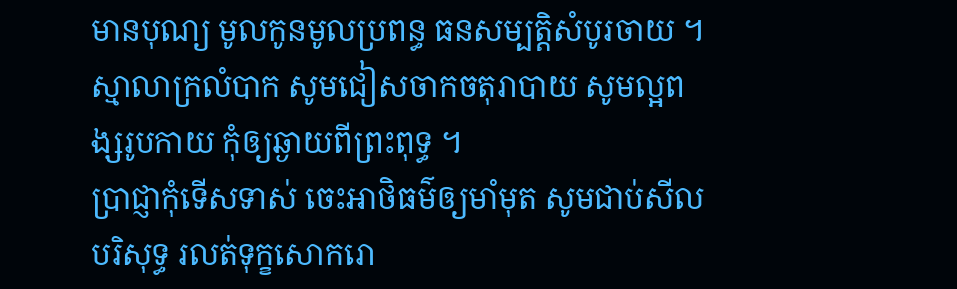មានបុណ្យ មូលកូនមូលប្រពន្ធ ធនសម្បត្ដិសំបូរចាយ ។
ស្មាលាក្រលំបាក សូមជៀសចាកចតុរាបាយ សូមល្អពង្សរូបកាយ កុំឲ្យឆ្ងាយពីព្រះពុទ្ធ ។
ប្រាជ្ញាកុំទើសទាស់ ចេះអាថិធម៌ឲ្យមាំមុត សូមជាប់សីលបរិសុទ្ធ រលត់ទុក្ខសោករោ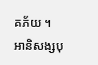គភ័យ ។
អានិសង្សបុ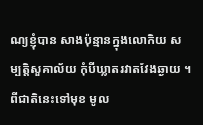ណ្យខ្ញុំបាន សាងប៉ុន្មានក្នុងលោកិយ សម្បត្ដិសួគាល័យ កុំបីឃ្លាតរវាតវែងឆ្ងាយ ។
ពីជាតិនេះទៅមុខ មូល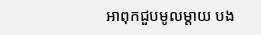អាពុកជួបមូលម្ដាយ បង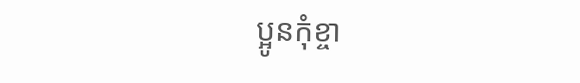ប្អូនកុំខ្ចា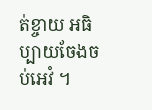ត់ខ្ចាយ អធិប្បាយចែងចប់អេវំ ។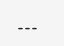---